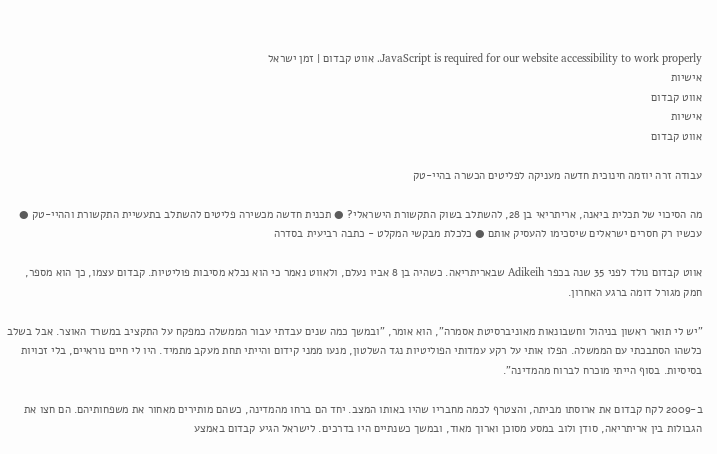JavaScript is required for our website accessibility to work properly. אווט קבדום | זמן ישראל
אישיות
אווט קבדום
אישיות
אווט קבדום

עבודה זרה יוזמה חינוכית חדשה מעניקה לפליטים הכשרה בהיי-טק

מה הסיכוי של תכלית ביאנה, אריתריאי בן 28, להשתלב בשוק התקשורת הישראלי? ● תכנית חדשה מכשירה פליטים להשתלב בתעשיית התקשורת וההיי-טק ● עכשיו רק חסרים ישראלים שיסכימו להעסיק אותם ● כלכלת מבקשי המקלט - כתבה רביעית בסדרה

אווט קבדום נולד לפני 35 שנה בכפר Adikeih שבאריתריאה. כשהיה בן 8 אביו נעלם, ולאווט נאמר כי הוא נכלא מסיבות פוליטיות. קבדום עצמו, כך הוא מספר, חמק מגורל דומה ברגע האחרון.

"יש לי תואר ראשון בניהול וחשבונאות מאוניברסיטת אסמרה", הוא אומר, "ובמשך כמה שנים עבדתי עבור הממשלה כמפקח על התקציב במשרד האוצר. אבל בשלב כלשהו הסתבכתי עם הממשלה. הפלו אותי על רקע עמדותי הפוליטיות נגד השלטון, מנעו ממני קידום והייתי תחת מעקב מתמיד. היו לי חיים נוראיים, בלי זכויות בסיסיות. בסוף הייתי מוכרח לברוח מהמדינה".

ב-2009 לקח קבדום את ארוסתו מביתה, והצטרף לכמה מחבריו שהיו באותו המצב. יחד הם ברחו מהמדינה, כשהם מותירים מאחור את משפחותיהם. הם חצו את הגבולות בין אריתריאה, סודן ולוב במסע מסוכן וארוך מאוד, ובמשך כשנתיים היו בדרכים. לישראל הגיע קבדום באמצע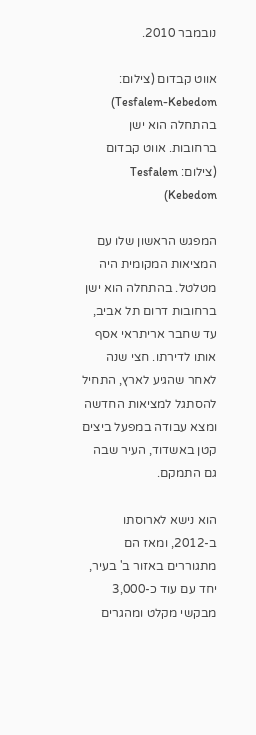נובמבר 2010.

אווט קבדום (צילום: Tesfalem-Kebedom)
בהתחלה הוא ישן ברחובות. אווט קבדום (צילום: Tesfalem Kebedom)

המפגש הראשון שלו עם המציאות המקומית היה מטלטל. בהתחלה הוא ישן ברחובות דרום תל אביב, עד שחבר אריתראי אסף אותו לדירתו. חצי שנה לאחר שהגיע לארץ, התחיל להסתגל למציאות החדשה ומצא עבודה במפעל ביצים קטן באשדוד, העיר שבה גם התמקם.

הוא נישא לארוסתו ב-2012, ומאז הם מתגוררים באזור ב' בעיר, יחד עם עוד כ-3,000 מבקשי מקלט ומהגרים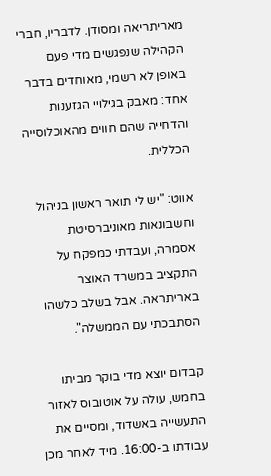מאריתריאה ומסודן. לדבריו, חברי הקהילה שנפגשים מדי פעם באופן לא רשמי, מאוחדים בדבר אחד: מאבק בגילויי הגזענות והדחייה שהם חווים מהאוכלוסייה הכללית.

אווט: "יש לי תואר ראשון בניהול וחשבונאות מאוניברסיטת אסמרה, ועבדתי כמפקח על התקציב במשרד האוצר באריתראה. אבל בשלב כלשהו הסתבכתי עם הממשלה".

קבדום יוצא מדי בוקר מביתו בחמש, עולה על אוטובוס לאזור התעשייה באשדוד, ומסיים את עבודתו ב-16:00. מיד לאחר מכן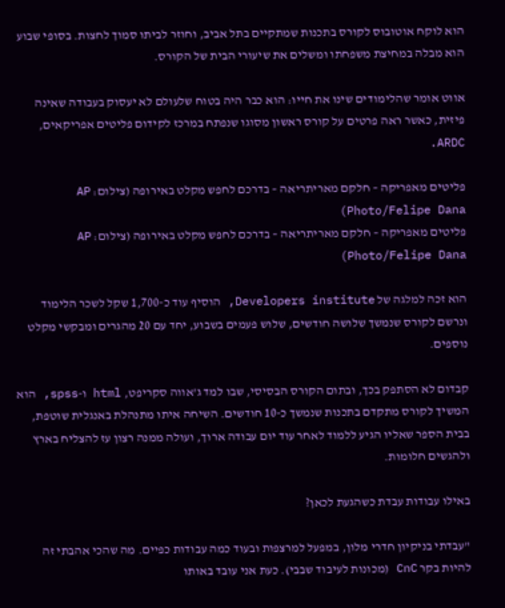הוא לוקח אוטובוס לקורס בתכנות שמתקיים בתל אביב, וחוזר לביתו סמוך לחצות. בסופי שבוע הוא מבלה במחיצת משפחתו ומשלים את שיעורי הבית של הקורס.

אווט אומר שהלימודים שינו את חייו: הוא כבר היה בטוח שלעולם לא יעסוק בעבודה שאינה פיזית, כאשר ראה פרטים על קורס ראשון מסוגו שנפתח במרכז לקידום פליטים אפריקאים, ARDC.

פליטים מאפריקה – חלקם מאריתריאה – בדרכם לחפש מקלט באירופה (צילום: AP Photo/Felipe Dana)
פליטים מאפריקה – חלקם מאריתריאה – בדרכם לחפש מקלט באירופה (צילום: AP Photo/Felipe Dana)

הוא זכה למלגה של Developers institute, הוסיף עוד כ-1,700 שקל לשכר הלימוד ונרשם לקורס שנמשך שלושה חודשים, שלוש פעמים בשבוע, יחד עם 20 מהגרים ומבקשי מקלט נוספים.

קבדום לא הסתפק בכך, ובתום הקורס הבסיסי, שבו למד ג'אווה סקריפט, html ו-spss, הוא המשיך לקורס מתקדם בתכנות שנמשך כ-10 חודשים. השיחה איתו מתנהלת באנגלית שוטפת, בבית הספר שאליו הגיע ללמוד לאחר עוד יום עבודה ארוך, ועולה ממנה רצון עז להצליח בארץ ולהגשים חלומות.

באילו עבודות עבדת כשהגעת לכאן?

"עבדתי בניקיון חדרי מלון, במפעל למרצפות ובעוד כמה עבודות כפיים. מה שהכי אהבתי זה להיות בקר CnC (מכונות לעיבוד שבבי). כעת אני עובד באותו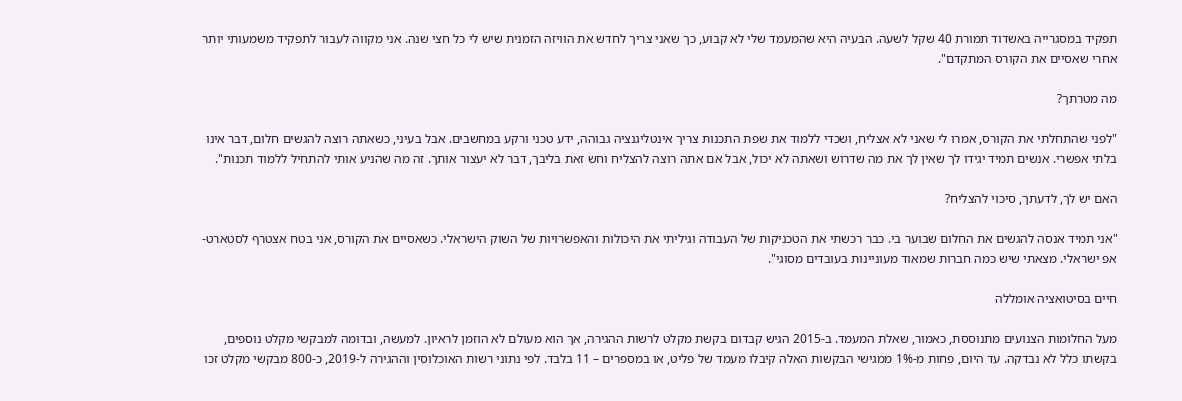תפקיד במסגרייה באשדוד תמורת 40 שקל לשעה. הבעיה היא שהמעמד שלי לא קבוע, כך שאני צריך לחדש את הוויזה הזמנית שיש לי כל חצי שנה. אני מקווה לעבור לתפקיד משמעותי יותר אחרי שאסיים את הקורס המתקדם".

מה מטרתך?

"לפני שהתחלתי את הקורס, אמרו לי שאני לא אצליח, ושכדי ללמוד את שפת התכנות צריך אינטליגנציה גבוהה, ידע טכני ורקע במחשבים. אבל בעיני, כשאתה רוצה להגשים חלום, דבר אינו בלתי אפשרי. אנשים תמיד יגידו לך שאין לך את מה שדרוש ושאתה לא יכול, אבל אם אתה רוצה להצליח וחש זאת בליבך, דבר לא יעצור אותך. זה מה שהניע אותי להתחיל ללמוד תכנות".

האם יש לך, לדעתך, סיכוי להצליח?

"אני תמיד אנסה להגשים את החלום שבוער בי. כבר רכשתי את הטכניקות של העבודה וגיליתי את היכולות והאפשרויות של השוק הישראלי. כשאסיים את הקורס, אני בטח אצטרף לסטארט-אפ ישראלי. מצאתי שיש כמה חברות שמאוד מעוניינות בעובדים מסוגי".

חיים בסיטואציה אומללה

מעל החלומות הצנועים מתנוססת, כאמור, שאלת המעמד. ב-2015 הגיש קבדום בקשת מקלט לרשות ההגירה, אך הוא מעולם לא הוזמן לראיון. למעשה, ובדומה למבקשי מקלט נוספים, בקשתו כלל לא נבדקה. עד היום, פחות מ-1% ממגישי הבקשות האלה קיבלו מעמד של פליט, או במספרים – 11 בלבד. לפי נתוני רשות האוכלוסין וההגירה ל-2019, כ-800 מבקשי מקלט זכו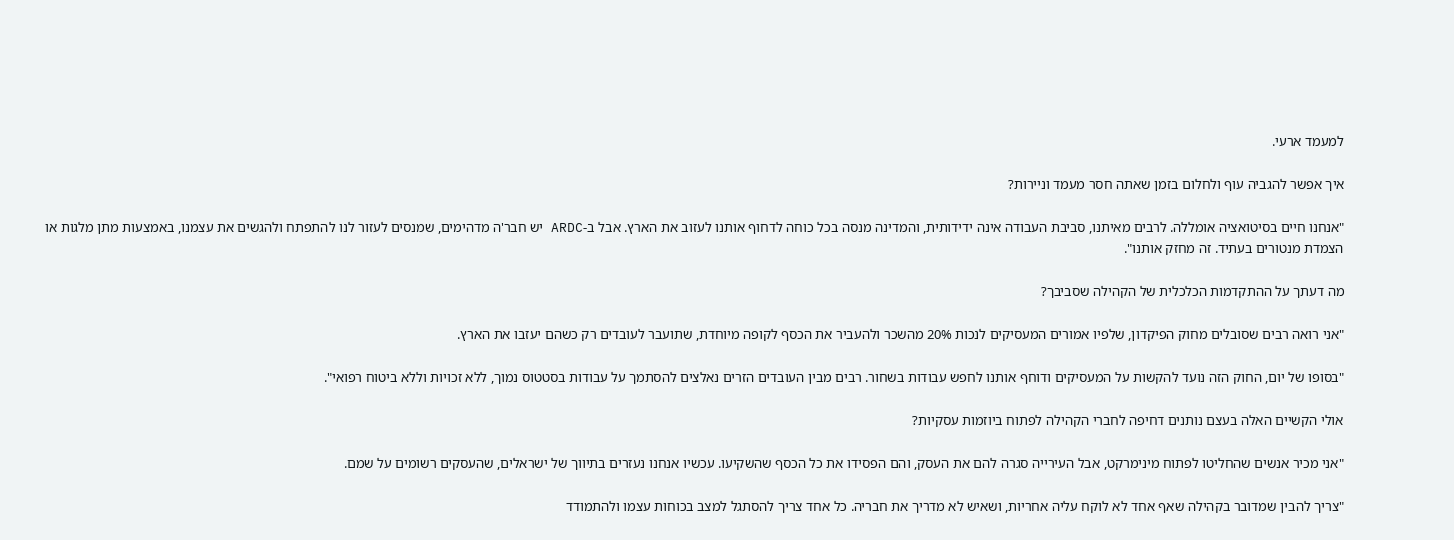למעמד ארעי.

איך אפשר להגביה עוף ולחלום בזמן שאתה חסר מעמד וניירות?

"אנחנו חיים בסיטואציה אומללה. לרבים מאיתנו, סביבת העבודה אינה ידידותית, והמדינה מנסה בכל כוחה לדחוף אותנו לעזוב את הארץ. אבל ב-ARDC יש חבר'ה מדהימים, שמנסים לעזור לנו להתפתח ולהגשים את עצמנו, באמצעות מתן מלגות או הצמדת מנטורים בעתיד. זה מחזק אותנו".

מה דעתך על ההתקדמות הכלכלית של הקהילה שסביבך?

"אני רואה רבים שסובלים מחוק הפיקדון, שלפיו אמורים המעסיקים לנכות 20% מהשכר ולהעביר את הכסף לקופה מיוחדת, שתועבר לעובדים רק כשהם יעזבו את הארץ.

"בסופו של יום, החוק הזה נועד להקשות על המעסיקים ודוחף אותנו לחפש עבודות בשחור. רבים מבין העובדים הזרים נאלצים להסתמך על עבודות בסטטוס נמוך, ללא זכויות וללא ביטוח רפואי".

אולי הקשיים האלה בעצם נותנים דחיפה לחברי הקהילה לפתוח ביוזמות עסקיות?

"אני מכיר אנשים שהחליטו לפתוח מינימרקט, אבל העירייה סגרה להם את העסק, והם הפסידו את כל הכסף שהשקיעו. עכשיו אנחנו נעזרים בתיווך של ישראלים, שהעסקים רשומים על שמם.

"צריך להבין שמדובר בקהילה שאף אחד לא לוקח עליה אחריות, ושאיש לא מדריך את חבריה. כל אחד צריך להסתגל למצב בכוחות עצמו ולהתמודד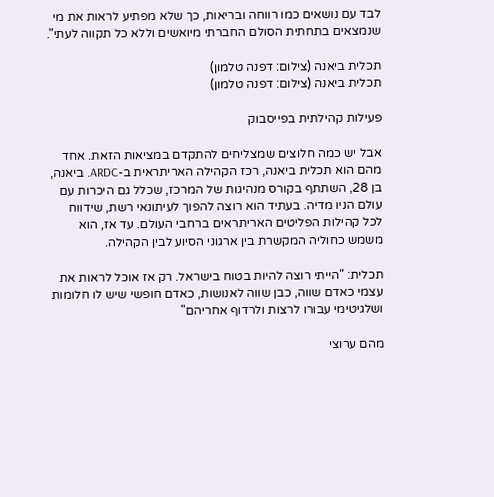לבד עם נושאים כמו רווחה ובריאות, כך שלא מפתיע לראות את מי שנמצאים בתחתית הסולם החברתי מיואשים וללא כל תקווה לעתי".

תכלית ביאנה (צילום: דפנה טלמון)
תכלית ביאנה (צילום: דפנה טלמון)

פעילות קהילתית בפייסבוק

אבל יש כמה חלוצים שמצליחים להתקדם במציאות הזאת. אחד מהם הוא תכלית ביאנה, רכז הקהילה האריתראית ב-ARDC. ביאנה, בן 28, השתתף בקורס מנהיגות של המרכז, שכלל גם היכרות עם עולם הניו מדיה. בעתיד הוא רוצה להפוך לעיתונאי רשת, שידווח לכל קהילות הפליטים האריתראים ברחבי העולם. עד אז, הוא משמש כחוליה המקשרת בין ארגוני הסיוע לבין הקהילה.

תכלית: "הייתי רוצה להיות בטוח בישראל. רק אז אוכל לראות את עצמי כאדם שווה, כבן שווה לאנושות, כאדם חופשי שיש לו חלומות ושלגיטימי עבורו לרצות ולרדוף אחריהם"

מהם ערוצי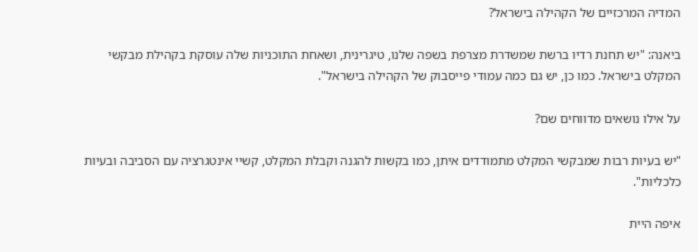המדיה המרכזיים של הקהילה בישראל?

ביאנה: "יש תחנת רדיו ברשת שמשדרת מצרפת בשפה שלנו, טיגרינית, ושאחת התוכניות שלה עוסקת בקהילת מבקשי המקלט בישראל. כמו כן, יש גם כמה עמודי פייסבוק של הקהילה בישראל".

על אילו נושאים מדווחים שם?

"יש בעיות רבות שמבקשי המקלט מתמודדים איתן, כמו בקשות להגנה וקבלת המקלט, קשיי אינטגרציה עם הסביבה ובעיות כלכליות".

איפה היית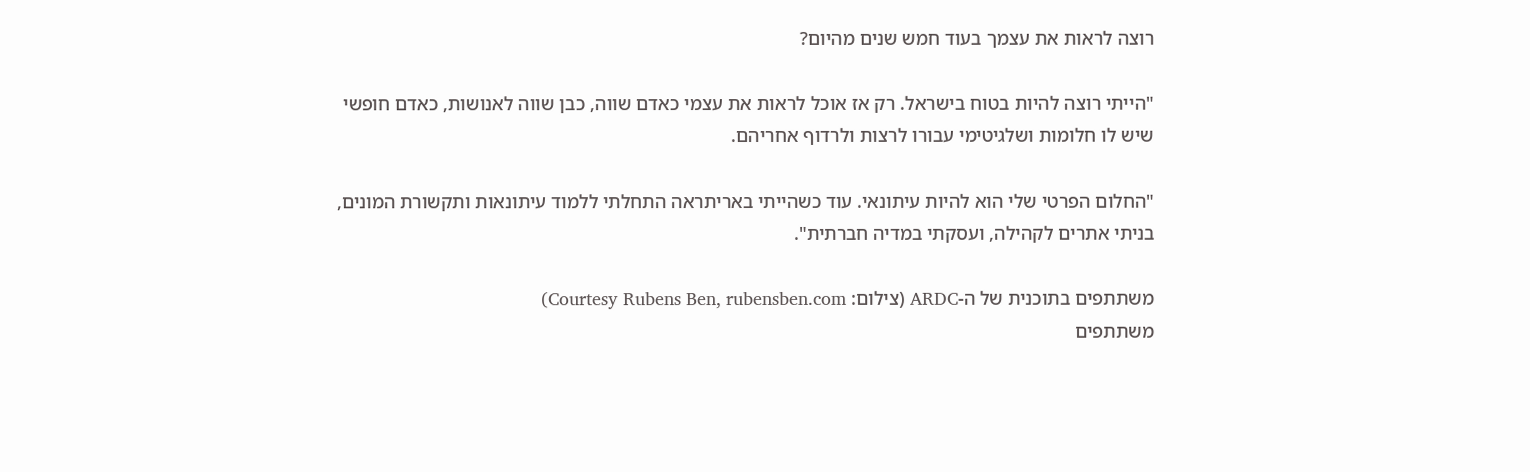רוצה לראות את עצמך בעוד חמש שנים מהיום?

"הייתי רוצה להיות בטוח בישראל. רק אז אוכל לראות את עצמי כאדם שווה, כבן שווה לאנושות, כאדם חופשי שיש לו חלומות ושלגיטימי עבורו לרצות ולרדוף אחריהם.

"החלום הפרטי שלי הוא להיות עיתונאי. עוד כשהייתי באריתראה התחלתי ללמוד עיתונאות ותקשורת המונים, בניתי אתרים לקהילה, ועסקתי במדיה חברתית".

משתתפים בתוכנית של ה-ARDC (צילום: Courtesy Rubens Ben, rubensben.com)
משתתפים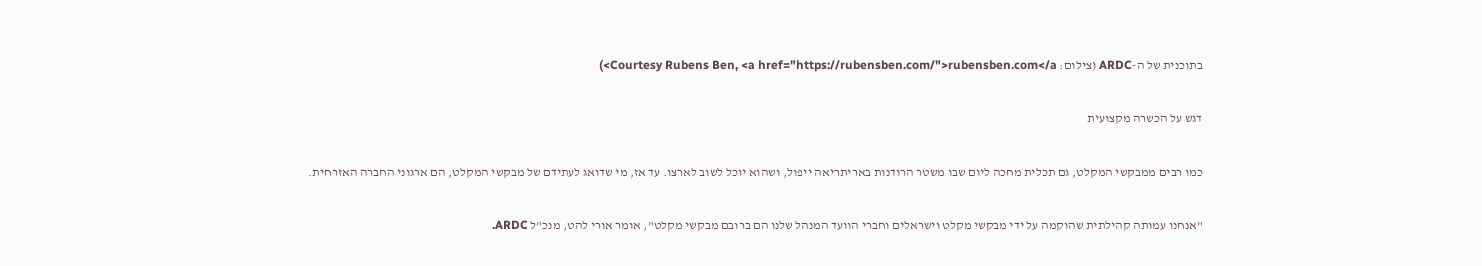בתוכנית של ה-ARDC (צילום: Courtesy Rubens Ben, <a href="https://rubensben.com/">rubensben.com</a>)

דגש על הכשרה מקצועית

כמו רבים ממבקשי המקלט, גם תכלית מחכה ליום שבו משטר הרודנות באריתריאה ייפול, ושהוא יוכל לשוב לארצו. עד אז, מי שדואג לעתידם של מבקשי המקלט, הם ארגוני החברה האזרחית.

"אנחנו עמותה קהילתית שהוקמה על ידי מבקשי מקלט וישראלים וחברי הוועד המנהל שלנו הם ברובם מבקשי מקלט", אומר אורי להט, מנכ"ל ARDC.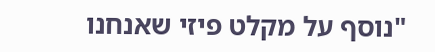"נוסף על מקלט פיזי שאנחנו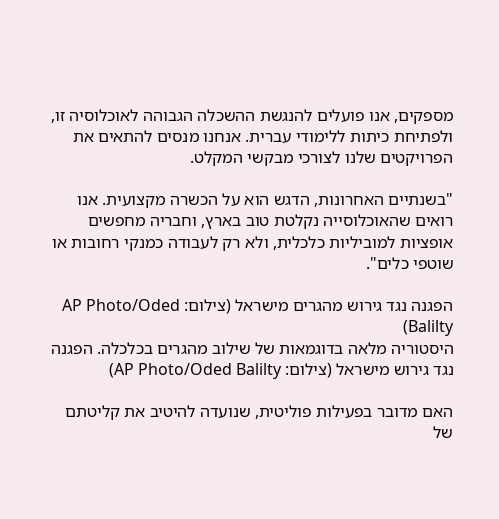מספקים, אנו פועלים להנגשת ההשכלה הגבוהה לאוכלוסיה זו, ולפתיחת כיתות ללימודי עברית. אנחנו מנסים להתאים את הפרויקטים שלנו לצורכי מבקשי המקלט.

"בשנתיים האחרונות, הדגש הוא על הכשרה מקצועית. אנו רואים שהאוכלוסייה נקלטת טוב בארץ, וחבריה מחפשים אופציות למוביליות כלכלית, ולא רק לעבודה כמנקי רחובות או שוטפי כלים".

הפגנה נגד גירוש מהגרים מישראל (צילום: AP Photo/Oded Balilty)
היסטוריה מלאה בדוגמאות של שילוב מהגרים בכלכלה. הפגנה נגד גירוש מישראל (צילום: AP Photo/Oded Balilty)

האם מדובר בפעילות פוליטית, שנועדה להיטיב את קליטתם של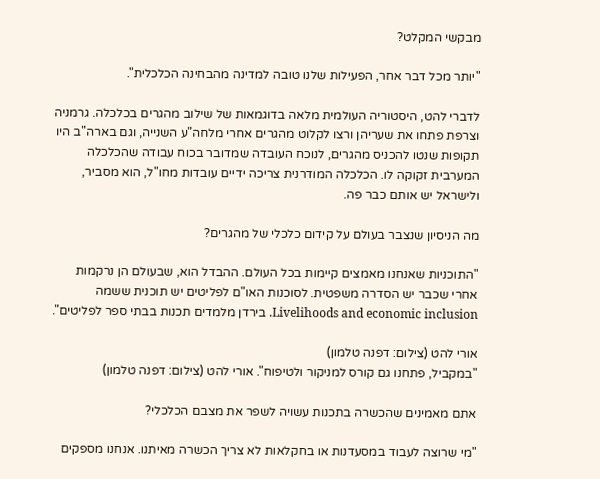מבקשי המקלט?

"יותר מכל דבר אחר, הפעילות שלנו טובה למדינה מהבחינה הכלכלית".

לדברי להט, היסטוריה העולמית מלאה בדוגמאות של שילוב מהגרים בכלכלה. גרמניה וצרפת פתחו את שעריהן ורצו לקלוט מהגרים אחרי מלחה"ע השנייה, וגם בארה"ב היו תקופות שנטו להכניס מהגרים, לנוכח העובדה שמדובר בכוח עבודה שהכלכלה המערבית זקוקה לו. הכלכלה המודרנית צריכה ידיים עובדות מחו"ל, הוא מסביר, ולישראל יש אותם כבר פה.

מה הניסיון שנצבר בעולם על קידום כלכלי של מהגרים?

"התוכניות שאנחנו מאמצים קיימות בכל העולם. ההבדל הוא, שבעולם הן נרקמות אחרי שכבר יש הסדרה משפטית. לסוכנות האו"ם לפליטים יש תוכנית ששמה Livelihoods and economic inclusion. בירדן מלמדים תכנות בבתי ספר לפליטים".

אורי להט (צילום: דפנה טלמון)
"במקביל, פתחנו גם קורס למניקור ולטיפוח". אורי להט (צילום: דפנה טלמון)

אתם מאמינים שהכשרה בתכנות עשויה לשפר את מצבם הכלכלי?

"מי שרוצה לעבוד במסעדנות או בחקלאות לא צריך הכשרה מאיתנו. אנחנו מספקים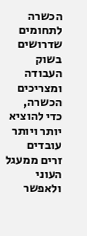הכשרה לתחומים שדרושים בשוק העבודה ומצריכים הכשרה, כדי להוציא יותר ויותר עובדים זרים ממעגל העוני ולאפשר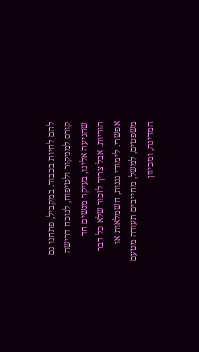להם לחיות בכבוד. במקביל, פתחנו גם קורס למניקור ולטיפוח, לנוכח דרישה שהגיעה אלינו, בעיקר מנשים חד הוריות. אבל צריך לזכור שלא כל דבר אפשרי. לימודי גננות, חשמלאות או משפטים, למשל, מחייבים תעודה מטעם המדינה, ומכיוון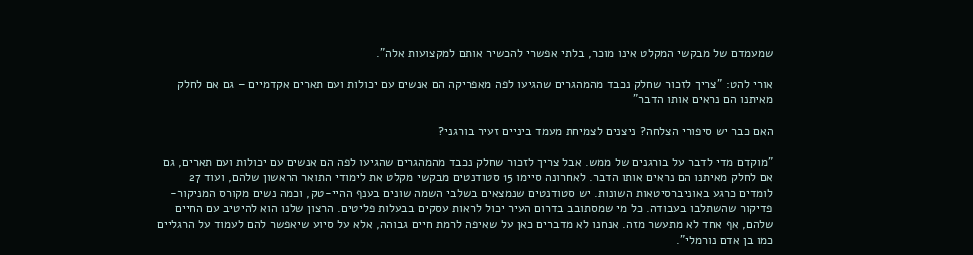שמעמדם של מבקשי המקלט אינו מוכר, בלתי אפשרי להכשיר אותם למקצועות אלה".

אורי להט: "צריך לזכור שחלק נכבד מהמהגרים שהגיעו לפה מאפריקה הם אנשים עם יכולות ועם תארים אקדמיים – גם אם לחלק מאיתנו הם נראים אותו הדבר"

האם כבר יש סיפורי הצלחה? ניצנים לצמיחת מעמד ביניים זעיר בורגני?

"מוקדם מדי לדבר על בורגנים של ממש. אבל צריך לזכור שחלק נכבד מהמהגרים שהגיעו לפה הם אנשים עם יכולות ועם תארים, גם אם לחלק מאיתנו הם נראים אותו הדבר. לאחרונה סיימו 15 סטודנטים מבקשי מקלט את לימודי התואר הראשון שלהם, ועוד 27 לומדים כרגע באוניברסיטאות השונות. יש סטודנטים שנמצאים בשלבי השמה שונים בענף ההיי-טק, וכמה נשים מקורס המניקור-פדיקור שהשתלבו בעבודה. כל מי שמסתובב בדרום העיר יכול לראות עסקים בבעלות פליטים. הרצון שלנו הוא להיטיב עם החיים שלהם, אף אחד לא מתעשר מזה. אנחנו לא מדברים כאן על שאיפה לרמת חיים גבוהה, אלא על סיוע שיאפשר להם לעמוד על הרגליים כמו בן אדם נורמלי".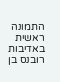התמונה ראשית באדיבות רובנס בן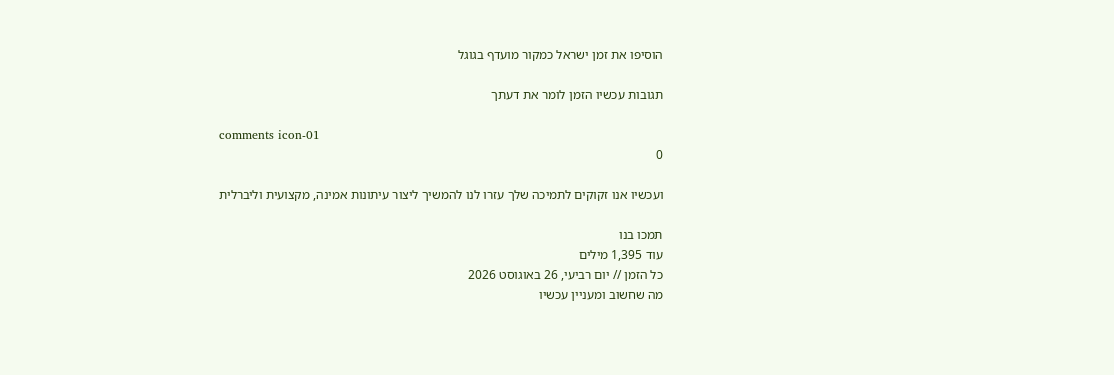הוסיפו את זמן ישראל כמקור מועדף בגוגל

תגובות עכשיו הזמן לומר את דעתך

comments icon-01
0

ועכשיו אנו זקוקים לתמיכה שלך עזרו לנו להמשיך ליצור עיתונות אמינה, מקצועית וליברלית

תמכו בנו
עוד 1,395 מילים
כל הזמן // יום רביעי, 26 באוגוסט 2026
מה שחשוב ומעניין עכשיו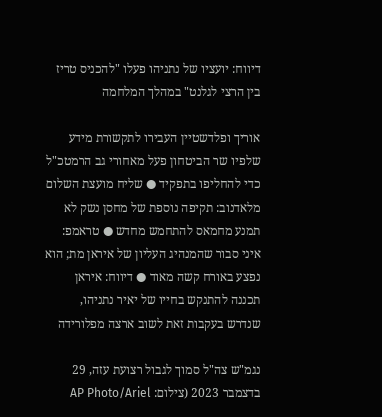דיווח: יועציו של נתניהו פעלו "להכניס טריז בין הרצי לגלנט" במהלך המלחמה

אוריך ופלדשטיין העבירו לתקשורת מידע שלפיו שר הביטחון פעל מאחורי גב הרמטכ"ל כדי להחליפו בתפקיד ● שליח מועצת השלום מלאדנוב: תקיפה נוספת של מחסן נשק לא תמנע מחמאס להתחמש מחדש ● טראמפ: איני סבור שהמנהיג העליון של איראן מת; הוא נפצע באורח קשה מאוד ● דיווח: איראן תכננה להתנקש בחייו של יאיר נתניהו, שנדרש בעקבות זאת לשוב ארצה מפלורידה

נגמ"ש צה"ל סמוך לגבול רצועת עזה, 29 בדצמבר 2023 (צילום: AP Photo/Ariel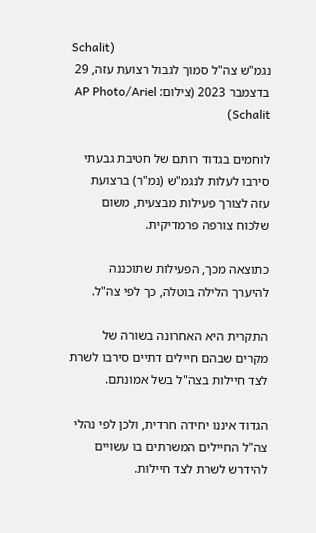Schalit)
נגמ"ש צה"ל סמוך לגבול רצועת עזה, 29 בדצמבר 2023 (צילום: AP Photo/Ariel Schalit)

לוחמים בגדוד רותם של חטיבת גבעתי סירבו לעלות לנגמ"ש (נמ"ר) ברצועת עזה לצורך פעילות מבצעית, משום שלכוח צורפה פרמדיקית.

כתוצאה מכך, הפעילות שתוכננה להיערך הלילה בוטלה, כך לפי צה"ל.

התקרית היא האחרונה בשורה של מקרים שבהם חיילים דתיים סירבו לשרת לצד חיילות בצה"ל בשל אמונתם.

הגדוד איננו יחידה חרדית, ולכן לפי נהלי צה"ל החיילים המשרתים בו עשויים להידרש לשרת לצד חיילות.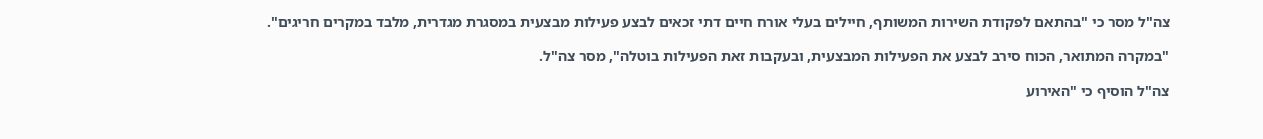צה"ל מסר כי "בהתאם לפקודת השירות המשותף, חיילים בעלי אורח חיים דתי זכאים לבצע פעילות מבצעית במסגרת מגדרית, מלבד במקרים חריגים".

"במקרה המתואר, הכוח סירב לבצע את הפעילות המבצעית, ובעקבות זאת הפעילות בוטלה", מסר צה"ל.

צה"ל הוסיף כי "האירוע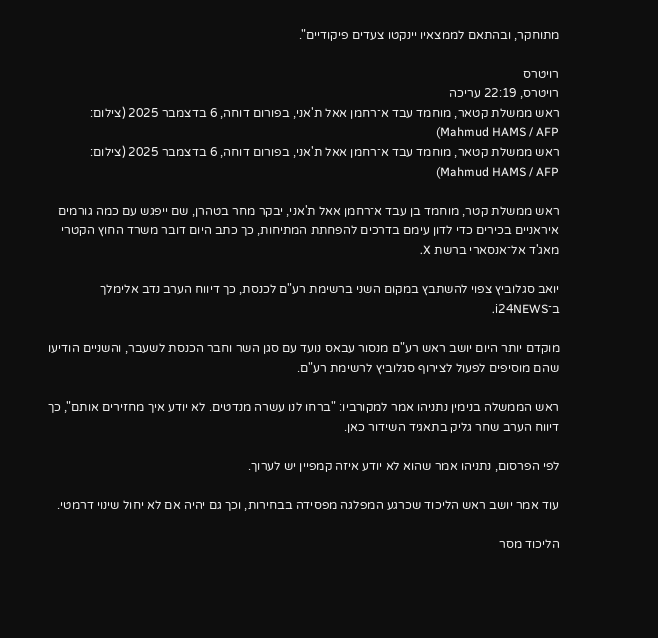מתוחקר, ובהתאם לממצאיו יינקטו צעדים פיקודיים".

רויטרס
רויטרס, 22:19 עריכה
ראש ממשלת קטאר, מוחמד עבד א־רחמן אאל ת'אני, בפורום דוחה, 6 בדצמבר 2025 (צילום: Mahmud HAMS / AFP)
ראש ממשלת קטאר, מוחמד עבד א־רחמן אאל ת'אני, בפורום דוחה, 6 בדצמבר 2025 (צילום: Mahmud HAMS / AFP)

ראש ממשלת קטר, מוחמד בן עבד א־רחמן אאל ת'אני, יבקר מחר בטהרן, שם ייפגש עם כמה גורמים איראניים בכירים כדי לדון עימם בדרכים להפחתת המתיחות, כך כתב היום דובר משרד החוץ הקטרי מאג'ד אל־אנסארי ברשת X.

יואב סגלוביץ צפוי להשתבץ במקום השני ברשימת רע"ם לכנסת, כך דיווח הערב נדב אלימלך ב־i24NEWS.

מוקדם יותר היום יושב ראש רע"ם מנסור עבאס נועד עם סגן השר וחבר הכנסת לשעבר, והשניים הודיעו שהם מוסיפים לפעול לצירוף סגלוביץ לרשימת רע"ם.

ראש הממשלה בנימין נתניהו אמר למקורביו: "ברחו לנו עשרה מנדטים. לא יודע איך מחזירים אותם", כך דיווח הערב שחר גליק בתאגיד השידור כאן.

לפי הפרסום, נתניהו אמר שהוא לא יודע איזה קמפיין יש לערוך.

עוד אמר יושב ראש הליכוד שכרגע המפלגה מפסידה בבחירות, וכך גם יהיה אם לא יחול שינוי דרמטי.

הליכוד מסר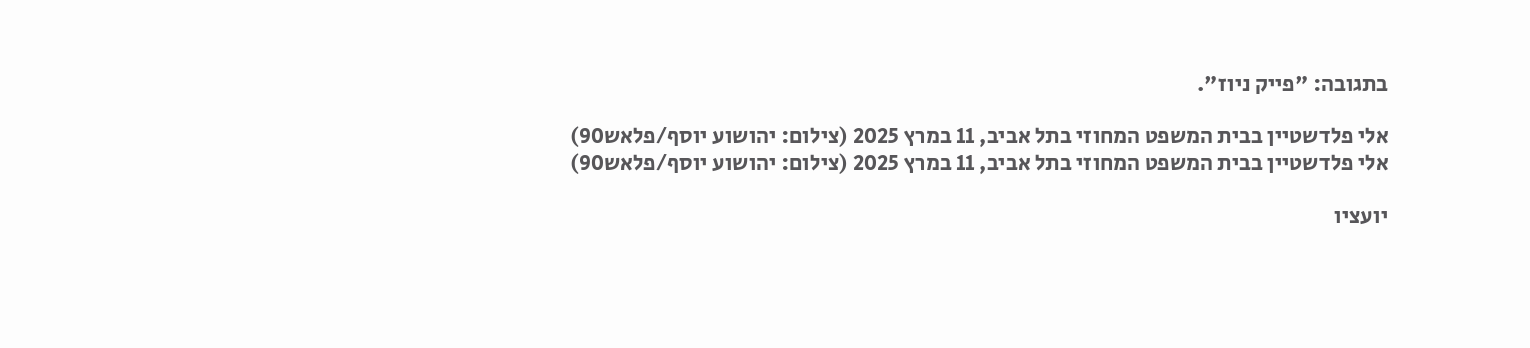בתגובה: "פייק ניוז".

אלי פלדשטיין בבית המשפט המחוזי בתל אביב, 11 במרץ 2025 (צילום: יהושוע יוסף/פלאש90)
אלי פלדשטיין בבית המשפט המחוזי בתל אביב, 11 במרץ 2025 (צילום: יהושוע יוסף/פלאש90)

יועציו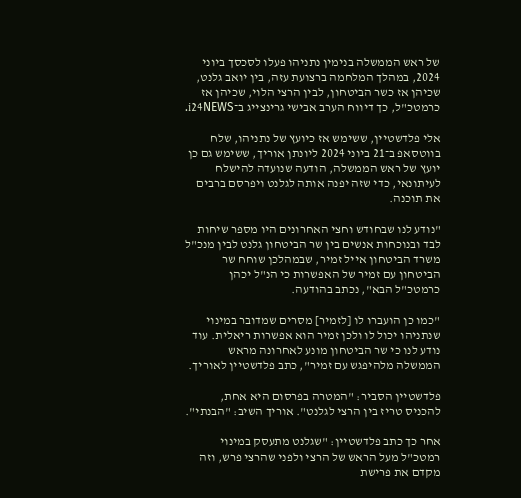של ראש הממשלה בנימין נתניהו פעלו לסכסך ביוני 2024, במהלך המלחמה ברצועת עזה, בין יואב גלנט, שכיהן אז כשר הביטחון, לבין הרצי הלוי, שכיהן אז כרמטכ"ל, כך דיווח הערב אבישי גרינצייג ב־i24NEWS.

אלי פלדשטיין, ששימש אז כיועץ של נתניהו, שלח בווטסאפ ב־21 ביוני 2024 ליונתן אוריך, ששימש גם כן יועץ של ראש הממשלה, הודעה שנועדה להישלח לעיתונאי, כדי שזה יפנה אותה לגלנט ויפרסם ברבים את תוכנה.

"נודע לנו שבחודש וחצי האחרונים היו מספר שיחות לבד ובנוכחות אנשים בין שר הביטחון גלנט לבין מנכ"ל משרד הביטחון אייל זמיר, שבמהלכן שוחח שר הביטחון עם זמיר של האפשרות כי הנ"ל יכהן כרמטכ"ל הבא", נכתב בהודעה.

"כמו כן הועברו לו [לזמיר] מסרים שמדובר במינוי שנתניהו יכול לו ולכן זמיר הוא אפשרות ריאלית. עוד נודע לנו כי שר הביטחון מונע לאחרונה מראש הממשלה מלהיפגש עם זמיר", כתב פלדשטיין לאוריך.

פלדשטיין הסביר: "המטרה בפרסום היא אחת, להכניס טריז בין הרצי לגלנט". אוריך השיב: "הבנתי".

אחר כך כתב פלדשטיין: "שגלנט מתעסק במינוי רמטכ"ל מעל הראש של הרצי ולפני שהרצי פרש, וזה מקדם את פרישת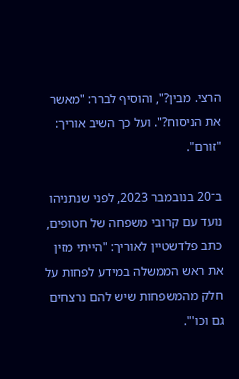הרצי. מבין?", והוסיף לברר: "מאשר את הניסוח?". ועל כך השיב אוריך: "זורם".

ב־20 בנובמבר 2023, לפני שנתניהו נועד עם קרובי משפחה של חטופים, כתב פלדשטיין לאוריך: "הייתי מזין את ראש הממשלה במידע לפחות על חלק מהמשפחות שיש להם נרצחים גם וכו'".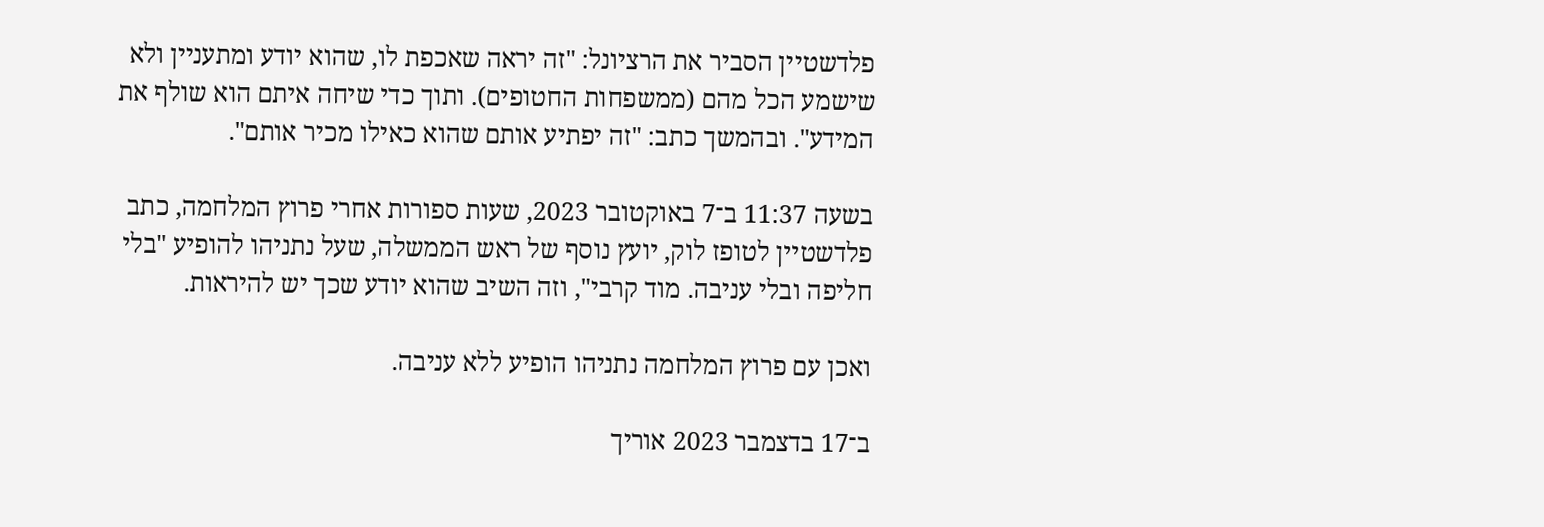פלדשטיין הסביר את הרציונל: "זה יראה שאכפת לו, שהוא יודע ומתעניין ולא שישמע הכל מהם (ממשפחות החטופים). ותוך כדי שיחה איתם הוא שולף את המידע". ובהמשך כתב: "זה יפתיע אותם שהוא כאילו מכיר אותם".

בשעה 11:37 ב־7 באוקטובר 2023, שעות ספורות אחרי פרוץ המלחמה, כתב פלדשטיין לטופז לוק, יועץ נוסף של ראש הממשלה, שעל נתניהו להופיע "בלי חליפה ובלי עניבה. מוד קרבי", וזה השיב שהוא יודע שכך יש להיראות.

ואכן עם פרוץ המלחמה נתניהו הופיע ללא עניבה.

ב־17 בדצמבר 2023 אוריך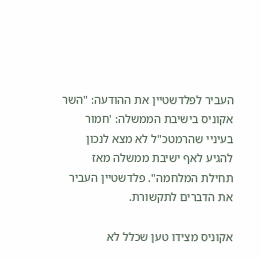העביר לפלדשטיין את ההודעה: "השר אקוניס בישיבת הממשלה: 'חמור בעיניי שהרמטכ"ל לא מצא לנכון להגיע לאף ישיבת ממשלה מאז תחילת המלחמה". פלדשטיין העביר את הדברים לתקשורת.

אקוניס מצידו טען שכלל לא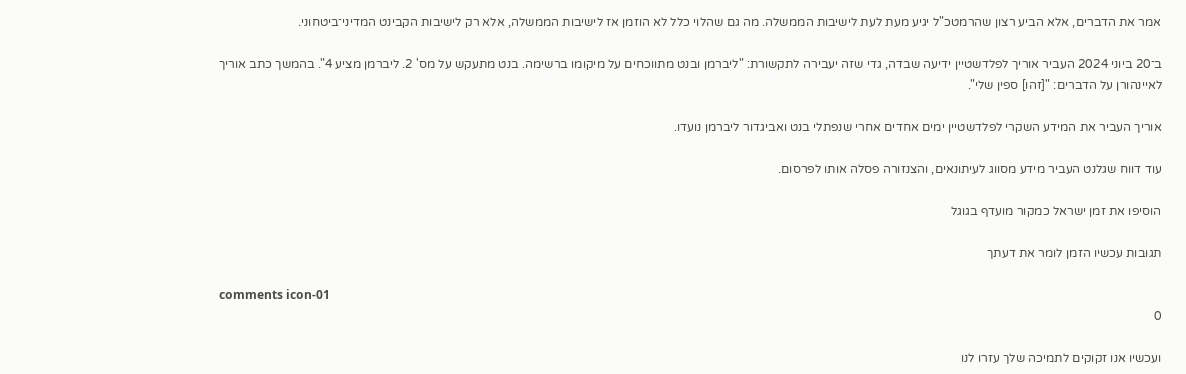אמר את הדברים, אלא הביע רצון שהרמטכ"ל יגיע מעת לעת לישיבות הממשלה. מה גם שהלוי כלל לא הוזמן אז לישיבות הממשלה, אלא רק לישיבות הקבינט המדיני־ביטחוני.

ב־20 ביוני 2024 העביר אוריך לפלדשטיין ידיעה שבדה, גדי שזה יעבירה לתקשורת: "ליברמן ובנט מתווכחים על מיקומו ברשימה. בנט מתעקש על מס' 2. ליברמן מציע 4". בהמשך כתב אוריך לאיינהורן על הדברים: "[זהו] ספין שלי".

אוריך העביר את המידע השקרי לפלדשטיין ימים אחדים אחרי שנפתלי בנט ואביגדור ליברמן נועדו.

עוד דווח שגלנט העביר מידע מסווג לעיתונאים, והצנזורה פסלה אותו לפרסום.

הוסיפו את זמן ישראל כמקור מועדף בגוגל

תגובות עכשיו הזמן לומר את דעתך

comments icon-01
0

ועכשיו אנו זקוקים לתמיכה שלך עזרו לנו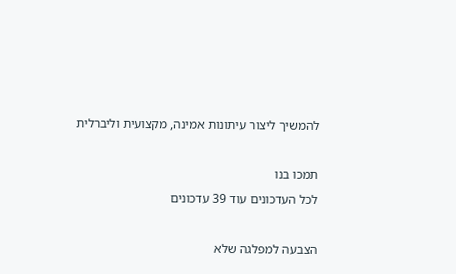להמשיך ליצור עיתונות אמינה, מקצועית וליברלית

תמכו בנו
לכל העדכונים עוד 39 עדכונים

הצבעה למפלגה שלא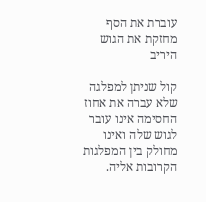עוברת את הסף מחזקת את הגוש היריב

קול שניתן למפלגה שלא עברה את אחוז החסימה אינו עובר לגוש שלה ואינו מחולק בין המפלגות הקרובות אליה.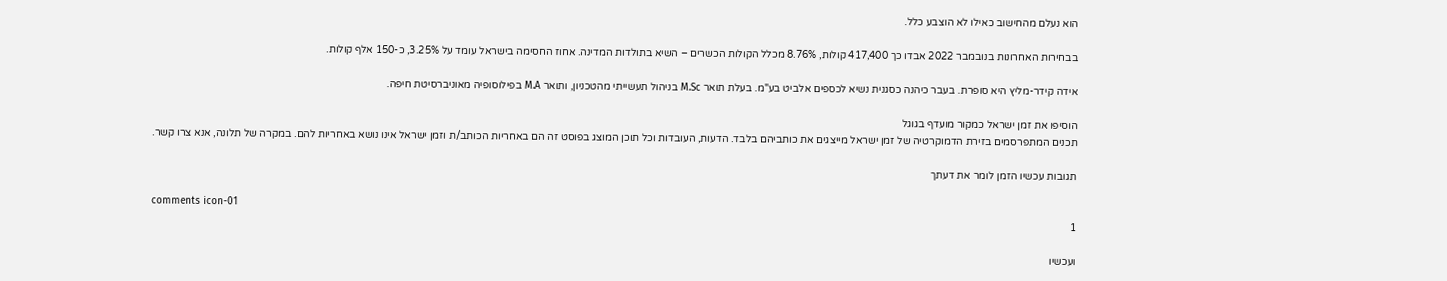הוא נעלם מהחישוב כאילו לא הוצבע כלל.

בבחירות האחרונות בנובמבר 2022 אבדו כך 417,400 קולות, 8.76% מכלל הקולות הכשרים – השיא בתולדות המדינה. אחוז החסימה בישראל עומד על 3.25%, כ-150 אלף קולות.

אידה קידר-מליץ היא סופרת. בעבר כיהנה כסגנית נשיא לכספים אלביט בע"מ. בעלת תואר M.Sc בניהול תעשייתי מהטכניון, ותואר M.A בפילוסופיה מאוניברסיטת חיפה.

הוסיפו את זמן ישראל כמקור מועדף בגוגל
תכנים המתפרסמים בזירת הדמוקרטיה של זמן ישראל מייצגים את כותביהם בלבד. הדעות, העובדות וכל תוכן המוצג בפוסט זה הם באחריות הכותב/ת וזמן ישראל אינו נושא באחריות להם. במקרה של תלונה, אנא צרו קשר.

תגובות עכשיו הזמן לומר את דעתך

comments icon-01
1

ועכשיו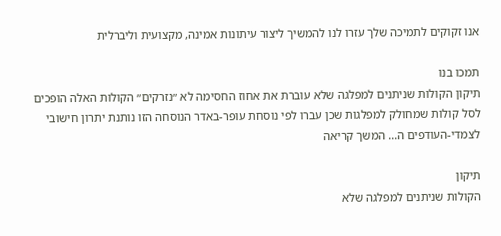אנו זקוקים לתמיכה שלך עזרו לנו להמשיך ליצור עיתונות אמינה, מקצועית וליברלית

תמכו בנו
תיקון הקולות שניתנים למפלגה שלא עוברת את אחוז החסימה לא ״נזרקים״ הקולות האלה הופכים לסל קולות שמחולק למפלגות שכן עברו לפי נוסחת עופר-באדר הנוסחה הזו נותנת יתרון חישובי לצמדי-העודפים ה... המשך קריאה

תיקון
הקולות שניתנים למפלגה שלא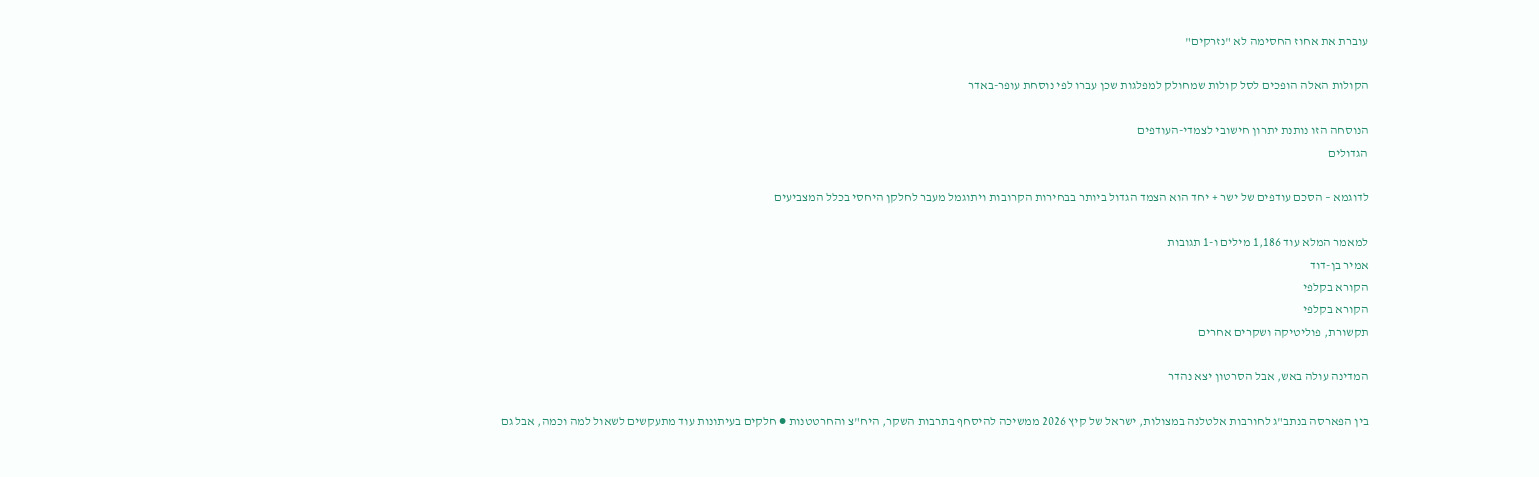עוברת את אחוז החסימה לא "נזרקים"

הקולות האלה הופכים לסל קולות שמחולק למפלגות שכן עברו לפי נוסחת עופר-באדר

הנוסחה הזו נותנת יתרון חישובי לצמדי-העודפים
הגדולים

לדוגמא – הסכם עודפים של ישר + יחד הוא הצמד הגדול ביותר בבחירות הקרובות ויתוגמל מעבר לחלקן היחסי בכלל המצביעים

למאמר המלא עוד 1,186 מילים ו-1 תגובות
אמיר בן-דוד
הקורא בקלפי
הקורא בקלפי
תקשורת, פוליטיקה ושקרים אחרים

המדינה עולה באש, אבל הסרטון יצא נהדר

בין הפארסה בנתב"ג לחורבות אלטלנה במצולות, ישראל של קיץ 2026 ממשיכה להיסחף בתרבות השקר, היח"צ והחרטטנות ● חלקים בעיתונות עוד מתעקשים לשאול למה וכמה, אבל גם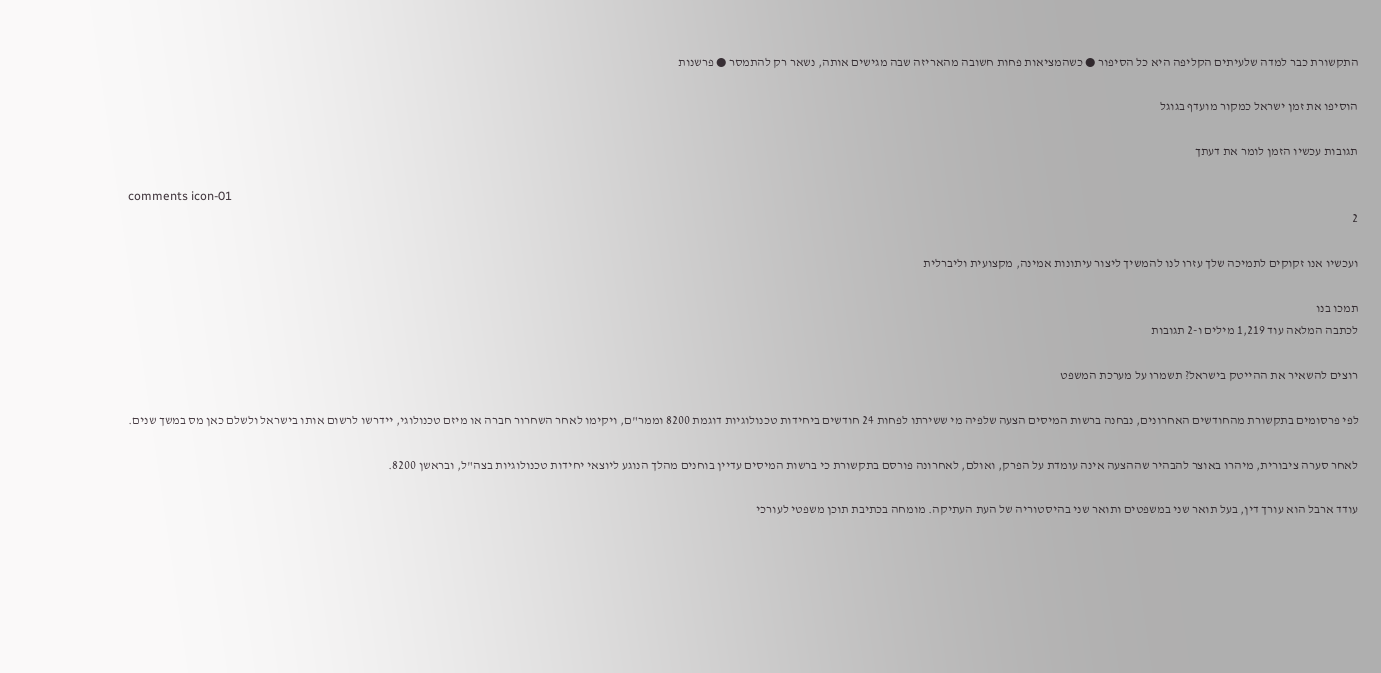התקשורת כבר למדה שלעיתים הקליפה היא כל הסיפור ● כשהמציאות פחות חשובה מהאריזה שבה מגישים אותה, נשאר רק להתמסר ● פרשנות

הוסיפו את זמן ישראל כמקור מועדף בגוגל

תגובות עכשיו הזמן לומר את דעתך

comments icon-01
2

ועכשיו אנו זקוקים לתמיכה שלך עזרו לנו להמשיך ליצור עיתונות אמינה, מקצועית וליברלית

תמכו בנו
לכתבה המלאה עוד 1,219 מילים ו-2 תגובות

רוצים להשאיר את ההייטק בישראל? תשמרו על מערכת המשפט

לפי פרסומים בתקשורת מהחודשים האחרונים, נבחנה ברשות המיסים הצעה שלפיה מי ששירתו לפחות 24 חודשים ביחידות טכנולוגיות דוגמת 8200 וממר"ם, ויקימו לאחר השחרור חברה או מיזם טכנולוגי, יידרשו לרשום אותו בישראל ולשלם כאן מס במשך שנים.

לאחר סערה ציבורית, מיהרו באוצר להבהיר שההצעה אינה עומדת על הפרק, ואולם, לאחרונה פורסם בתקשורת כי ברשות המיסים עדיין בוחנים מהלך הנוגע ליוצאי יחידות טכנולוגיות בצה"ל, ובראשן 8200.

עודד ארבל הוא עורך דין, בעל תואר שני במשפטים ותואר שני בהיסטוריה של העת העתיקה. מומחה בכתיבת תוכן משפטי לעורכי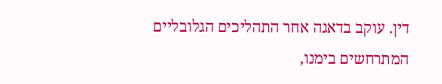דין. עוקב בדאגה אחר התהליכים הגלובליים המתרחשים בימנו,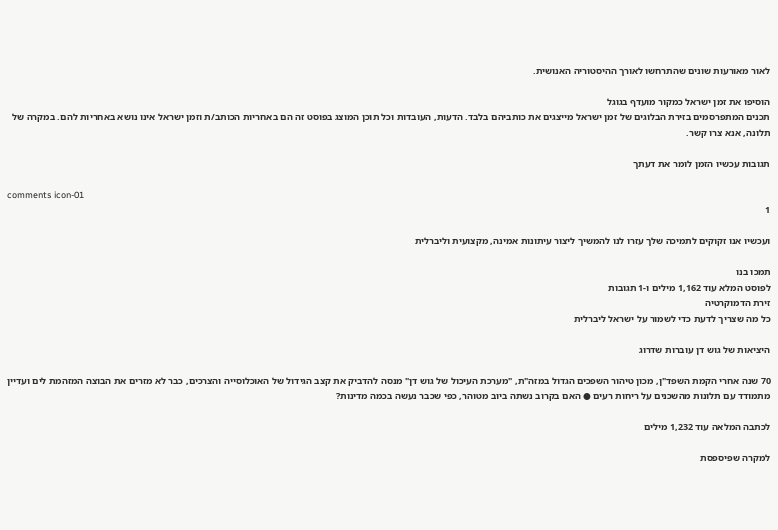לאור מאורעות שונים שהתרחשו לאורך ההיסטוריה האנושית.

הוסיפו את זמן ישראל כמקור מועדף בגוגל
תכנים המתפרסמים בזירת הבלוגים של זמן ישראל מייצגים את כותביהם בלבד. הדעות, העובדות וכל תוכן המוצג בפוסט זה הם באחריות הכותב/ת וזמן ישראל אינו נושא באחריות להם. במקרה של תלונה, אנא צרו קשר.

תגובות עכשיו הזמן לומר את דעתך

comments icon-01
1

ועכשיו אנו זקוקים לתמיכה שלך עזרו לנו להמשיך ליצור עיתונות אמינה, מקצועית וליברלית

תמכו בנו
לפוסט המלא עוד 1,162 מילים ו-1 תגובות
זירת הדמוקרטיה
כל מה שצריך לדעת כדי לשמור על ישראל ליברלית

היציאות של גוש דן עוברות שדרוג

70 שנה אחרי הקמת השפד"ן, מכון טיהור השפכים הגדול במזה"ת, "מערכת העיכול של גוש דן" מנסה להדביק את קצב הגידול של האוכלוסייה והצרכים, כבר לא מזרים את הבוצה המזהמת לים ועדיין מתמודד עם תלונות מהשכנים על ריחות רעים ● האם בקרוב נשתה ביוב מטוהר, כפי שכבר נעשה בכמה מדינות?

לכתבה המלאה עוד 1,232 מילים

למקרה שפיספסת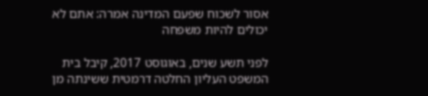אסור לשכוח שפעם המדינה אמרה: אתם לא יכולים להיות משפחה

לפני תשע שנים, באוגוסט 2017, קיבל בית המשפט העליון החלטה דרמטית ששינתה מן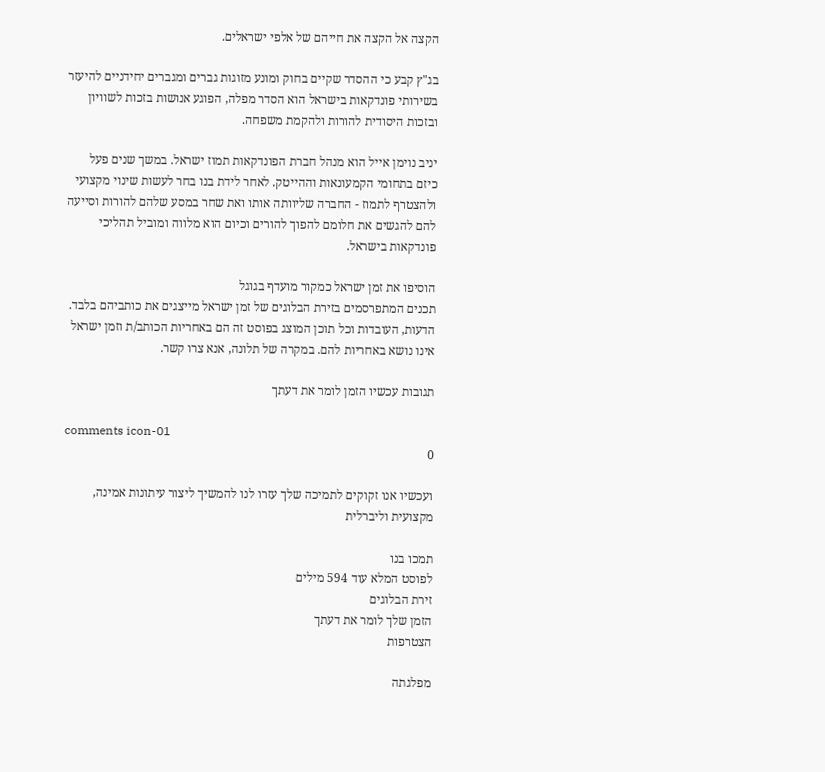הקצה אל הקצה את חייהם של אלפי ישראלים.

בג"ץ קבע כי ההסדר שקיים בחוק ומונע מזוגות גברים ומגברים יחידניים להיעזר בשירותי פונדקאות בישראל הוא הסדר מפלה, הפוגע אנושות בזכות לשוויון ובזכות היסודית להורות ולהקמת משפחה.

יניב נוימן אייל הוא מנהל חברת הפונדקאות תמוז ישראל. במשך שנים פעל כיזם בתחומי הקמעונאות וההייטק. לאחר לידת בנו בחר לעשות שינוי מקצועי ולהצטרף לתמוז - החברה שליוותה אותו ואת שחר במסע שלהם להורות וסייעה להם להגשים את חלומם להפוך להורים וכיום הוא מלווה ומוביל תהליכי פונדקאות בישראל.

הוסיפו את זמן ישראל כמקור מועדף בגוגל
תכנים המתפרסמים בזירת הבלוגים של זמן ישראל מייצגים את כותביהם בלבד. הדעות, העובדות וכל תוכן המוצג בפוסט זה הם באחריות הכותב/ת וזמן ישראל אינו נושא באחריות להם. במקרה של תלונה, אנא צרו קשר.

תגובות עכשיו הזמן לומר את דעתך

comments icon-01
0

ועכשיו אנו זקוקים לתמיכה שלך עזרו לנו להמשיך ליצור עיתונות אמינה, מקצועית וליברלית

תמכו בנו
לפוסט המלא עוד 594 מילים
זירת הבלוגים
הזמן שלך לומר את דעתך
הצטרפות

מפלגתה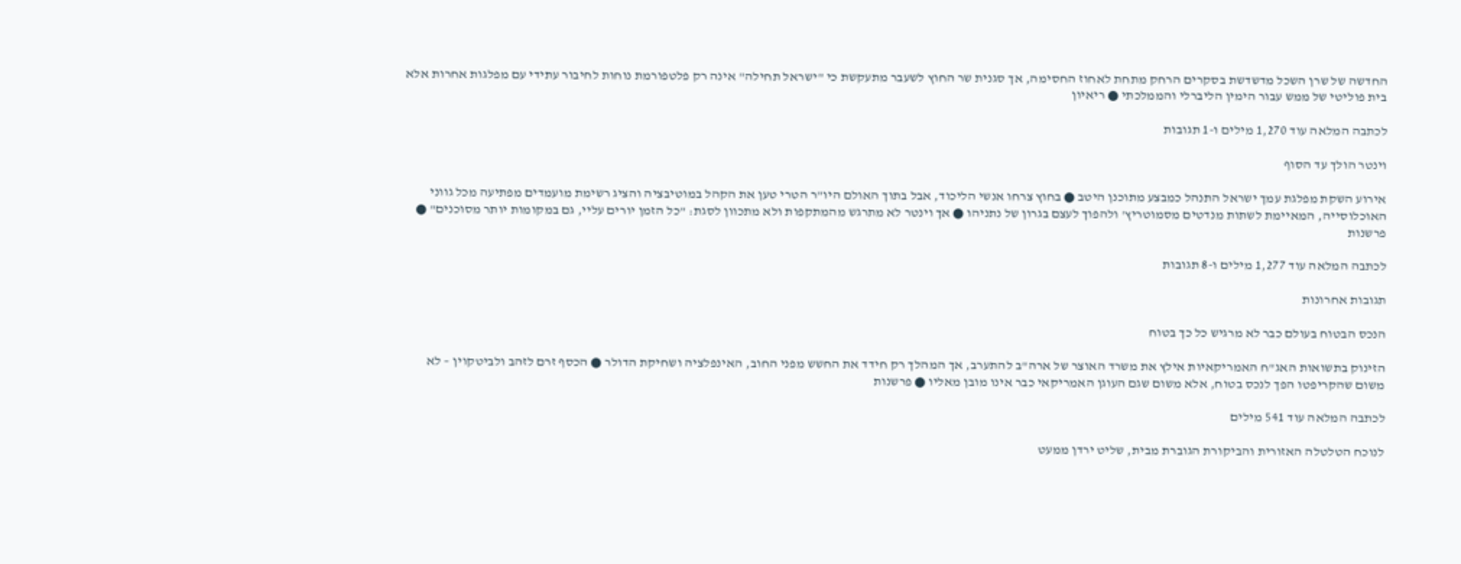החדשה של שרן השכל מדשדשת בסקרים הרחק מתחת לאחוז החסימה, אך סגנית שר החוץ לשעבר מתעקשת כי "ישראל תחילה" אינה רק פלטפורמת נוחות לחיבור עתידי עם מפלגות אחרות אלא בית פוליטי של ממש עבור הימין הליברלי והממלכתי ● ריאיון

לכתבה המלאה עוד 1,270 מילים ו-1 תגובות

וינטר הולך עד הסוף

אירוע השקת מפלגת עמך ישראל התנהל כמבצע מתוכנן היטב ● בחוץ צרחו אנשי הליכוד, אבל בתוך האולם היו"ר הטרי טען את הקהל במוטיבציה והציג רשימת מועמדים מפתיעה מכל גווני האוכלוסייה, המאיימת לשתות מנדטים מסמוטריץ' ולהפוך לעצם בגרון של נתניהו ● אך וינטר לא מתרגש מהמתקפות ולא מתכוון לסגת: "כל הזמן יורים עליי, גם במקומות יותר מסוכנים" ● פרשנות

לכתבה המלאה עוד 1,277 מילים ו-8 תגובות

תגובות אחרונות

הנכס הבטוח בעולם כבר לא מרגיש כל כך בטוח

הזינוק בתשואות האג"ח האמריקאיות אילץ את משרד האוצר של ארה"ב להתערב, אך המהלך רק חידד את החשש מפני החוב, האינפלציה ושחיקת הדולר ● הכסף זרם לזהב ולביטקוין – לא משום שהקריפטו הפך לנכס בטוח, אלא משום שגם העוגן האמריקאי כבר אינו מובן מאליו ● פרשנות

לכתבה המלאה עוד 541 מילים

לנוכח הטלטלה האזורית והביקורת הגוברת מבית, שליט ירדן ממעט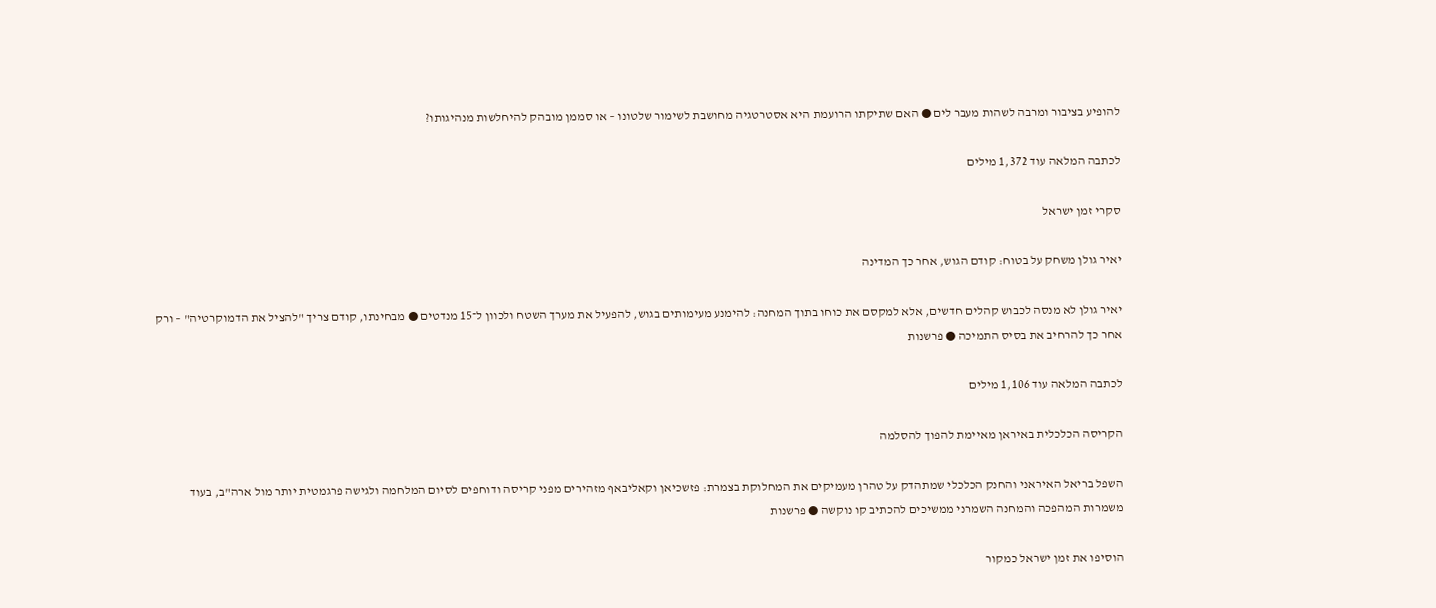להופיע בציבור ומרבה לשהות מעבר לים ● האם שתיקתו הרועמת היא אסטרטגיה מחושבת לשימור שלטונו – או סממן מובהק להיחלשות מנהיגותו?

לכתבה המלאה עוד 1,372 מילים

סקרי זמן ישראל

יאיר גולן משחק על בטוח: קודם הגוש, אחר כך המדינה

יאיר גולן לא מנסה לכבוש קהלים חדשים, אלא למקסם את כוחו בתוך המחנה: להימנע מעימותים בגוש, להפעיל את מערך השטח ולכוון ל־15 מנדטים ● מבחינתו, קודם צריך "להציל את הדמוקרטיה" – ורק אחר כך להרחיב את בסיס התמיכה ● פרשנות

לכתבה המלאה עוד 1,106 מילים

הקריסה הכלכלית באיראן מאיימת להפוך להסלמה

השפל בריאל האיראני והחנק הכלכלי שמתהדק על טהרן מעמיקים את המחלוקת בצמרת: פזשכיאן וקאליבאף מזהירים מפני קריסה ודוחפים לסיום המלחמה ולגישה פרגמטית יותר מול ארה"ב, בעוד משמרות המהפכה והמחנה השמרני ממשיכים להכתיב קו נוקשה ● פרשנות

הוסיפו את זמן ישראל כמקור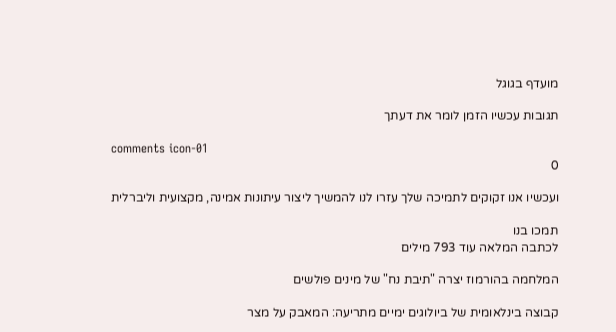מועדף בגוגל

תגובות עכשיו הזמן לומר את דעתך

comments icon-01
0

ועכשיו אנו זקוקים לתמיכה שלך עזרו לנו להמשיך ליצור עיתונות אמינה, מקצועית וליברלית

תמכו בנו
לכתבה המלאה עוד 793 מילים

המלחמה בהורמוז יצרה "תיבת נח" של מינים פולשים

קבוצה בינלאומית של ביולוגים ימיים מתריעה: המאבק על מצר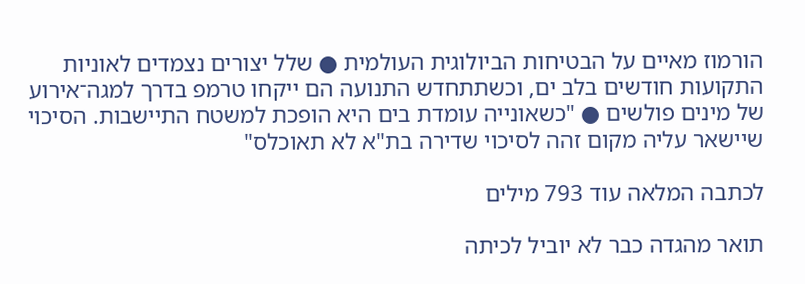הורמוז מאיים על הבטיחות הביולוגית העולמית ● שלל יצורים נצמדים לאוניות התקועות חודשים בלב ים, וכשתתחדש התנועה הם ייקחו טרמפ בדרך למגה־אירוע של מינים פולשים ● "כשאונייה עומדת בים היא הופכת למשטח התיישבות. הסיכוי שיישאר עליה מקום זהה לסיכוי שדירה בת"א לא תאוכלס"

לכתבה המלאה עוד 793 מילים

תואר מהגדה כבר לא יוביל לכיתה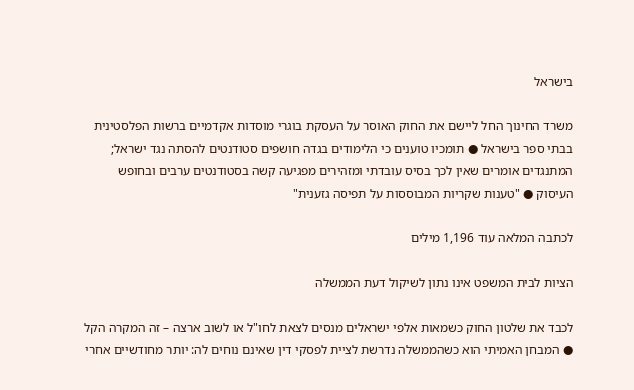בישראל

משרד החינוך החל ליישם את החוק האוסר על העסקת בוגרי מוסדות אקדמיים ברשות הפלסטינית בבתי ספר בישראל ● תומכיו טוענים כי הלימודים בגדה חושפים סטודנטים להסתה נגד ישראל; המתנגדים אומרים שאין לכך בסיס עובדתי ומזהירים מפגיעה קשה בסטודנטים ערבים ובחופש העיסוק ● "טענות שקריות המבוססות על תפיסה גזענית"

לכתבה המלאה עוד 1,196 מילים

הציות לבית המשפט אינו נתון לשיקול דעת הממשלה

לכבד את שלטון החוק כשמאות אלפי ישראלים מנסים לצאת לחו"ל או לשוב ארצה – זה המקרה הקל ● המבחן האמיתי הוא כשהממשלה נדרשת לציית לפסקי דין שאינם נוחים לה: יותר מחודשיים אחרי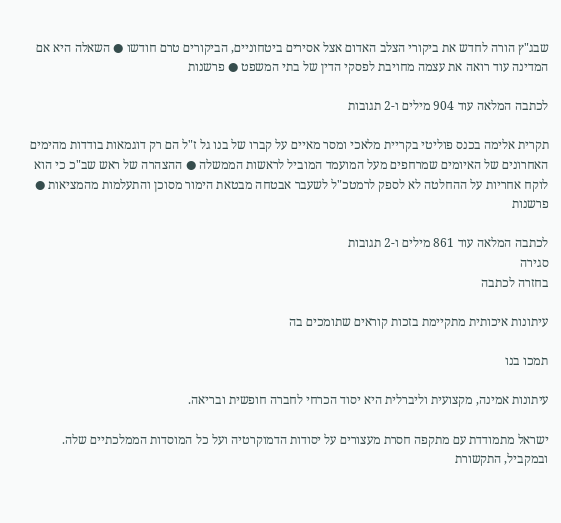שבג"ץ הורה לחדש את ביקורי הצלב האדום אצל אסירים ביטחוניים, הביקורים טרם חודשו ● השאלה היא אם המדינה עוד רואה את עצמה מחויבת לפסקי הדין של בתי המשפט ● פרשנות

לכתבה המלאה עוד 904 מילים ו-2 תגובות

תקרית אלימה בכנס פוליטי בקריית מלאכי ומסר מאיים על קברו של בנו גל ז"ל הם רק דוגמאות בודדות מהימים האחרונים של האיומים שמרחפים מעל המועמד המוביל לראשות הממשלה ● ההצהרה של ראש שב"כ כי הוא לוקח אחריות על ההחלטה לא לספק לרמטכ"ל לשעבר אבטחה מבטאת הימור מסוכן והתעלמות מהמציאות ● פרשנות

לכתבה המלאה עוד 861 מילים ו-2 תגובות
סגירה
בחזרה לכתבה

עיתונות איכותית מתקיימת בזכות קוראים שתומכים בה

תמכו בנו

עיתונות אמינה, מקצועית וליברלית היא יסוד הכרחי לחברה חופשית ובריאה.

ישראל מתמודדת עם מתקפה חסרת מעצורים על יסודות הדמוקרטיה ועל כל המוסדות הממלכתיים שלה. ובמקביל, התקשורת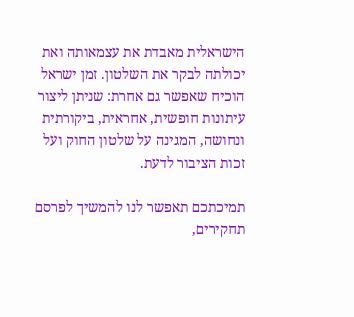הישראלית מאבדת את עצמאותה ואת יכולתה לבקר את השלטון. זמן ישראל הוכיח שאפשר גם אחרת: שניתן ליצור עיתונות חופשית, אחראית, ביקורתית ונחושה, המגינה על שלטון החוק ועל זכות הציבור לדעת.

תמיכתכם תאפשר לנו להמשיך לפרסם תחקירים,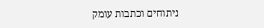ניתוחים וכתבות עומק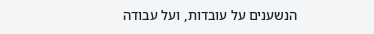הנשענים על עובדות, ועל עבודה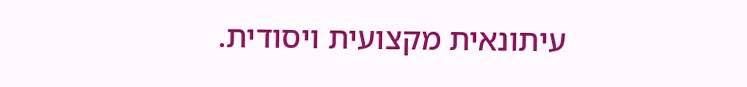עיתונאית מקצועית ויסודית.